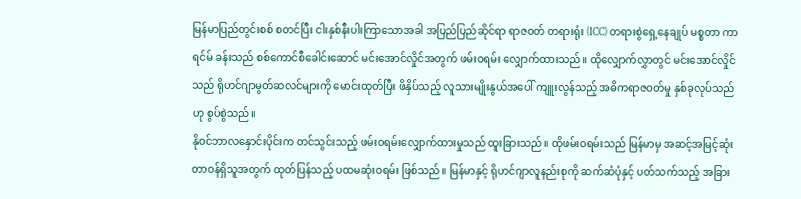မြန်မာပြည်တွင်းစစ် စတင်ပြီး ငါးနှစ်နီးပါးကြာသောအခါ အပြည်ပြည်ဆိုင်ရာ ရာဇဝတ် တရားရုံး (ICC) တရားစွဲရှေ့နေချုပ် မစ္စတာ ကာရင်မ် ခန်းသည် စစ်ကောင်စီခေါင်းဆောင် မင်းအောင်လှိုင်အတွက် ဖမ်းဝရမ်း လျှောက်ထားသည်။ ထိုလျှောက်လွှာတွင် မင်းအောင်လှိုင်သည် ရိုဟင်ဂျာမွတ်ဆလင်များကို မောင်းထုတ်ပြီး ဖိနှိပ်သည့် လူသားမျိုးနွယ်အပေါ် ကျူးလွန်သည့် အဓိကရာဇဝတ်မှု နှစ်ခုလုပ်သည်ဟု စွပ်စွဲသည်။
နိုဝင်ဘာလနှောင်းပိုင်းက တင်သွင်းသည့် ဖမ်းဝရမ်းလျှောက်ထားမှုသည် ထူးခြားသည်။ ထိုဖမ်းဝရမ်းသည် မြန်မာမှ အဆင့်အမြင့်ဆုံးတာဝန်ရှိသူအတွက် ထုတ်ပြန်သည့် ပထမဆုံးဝရမ်း ဖြစ်သည်။ မြန်မာနှင့် ရိုဟင်ဂျာလူနည်းစုကို ဆက်ဆံပုံနှင့် ပတ်သက်သည့် အခြား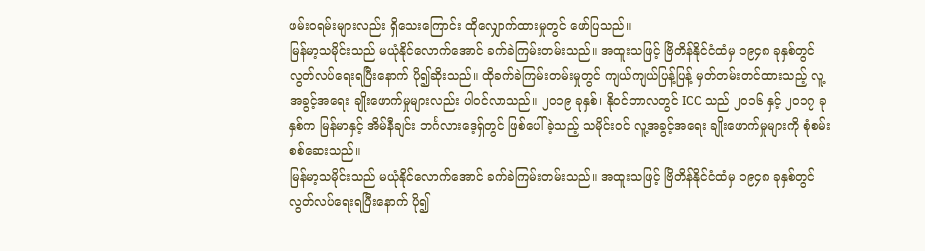ဖမ်းဝရမ်းများလည်း ရှိသေးကြောင်း ထိုလျှောက်ထားမှုတွင် ဖော်ပြသည်။
မြန်မာ့သမိုင်းသည် မယုံနိုင်လောက်အောင် ခက်ခဲကြမ်းတမ်းသည်။ အထူးသဖြင့် ဗြိတိန်နိုင်ငံထံမှ ၁၉၄၈ ခုနှစ်တွင် လွတ်လပ်ရေးရပြီးနောက် ပို၍ဆိုးသည်။ ထိုခက်ခဲကြမ်းတမ်းမှုတွင် ကျယ်ကျယ်ပြန့်ပြန့် မှတ်တမ်းတင်ထားသည့် လူ့အခွင့်အရေး ချိုးဖောက်မှုများလည်း ပါဝင်လာသည်။ ၂၀၁၉ ခုနှစ်၊ နိုဝင်ဘာလတွင် ICC သည် ၂၀၁၆ နှင့် ၂၀၁၇ ခုနှစ်က မြန်မာနှင့် အိမ်နီချင်း ဘင်္ဂလားဒေ့ရှ်တွင် ဖြစ်ပေါ်ခဲ့သည့် သမိုင်းဝင် လူ့အခွင့်အရေး ချိုးဖောက်မှုများကို စုံစမ်းစစ်ဆေးသည်။
မြန်မာ့သမိုင်းသည် မယုံနိုင်လောက်အောင် ခက်ခဲကြမ်းတမ်းသည်။ အထူးသဖြင့် ဗြိတိန်နိုင်ငံထံမှ ၁၉၄၈ ခုနှစ်တွင် လွတ်လပ်ရေးရပြီးနောက် ပို၍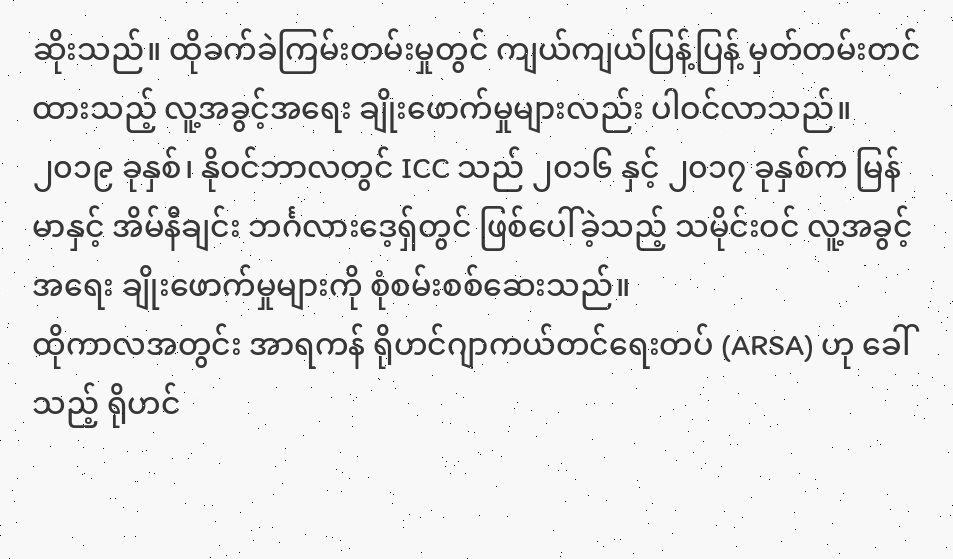ဆိုးသည်။ ထိုခက်ခဲကြမ်းတမ်းမှုတွင် ကျယ်ကျယ်ပြန့်ပြန့် မှတ်တမ်းတင်ထားသည့် လူ့အခွင့်အရေး ချိုးဖောက်မှုများလည်း ပါဝင်လာသည်။ ၂၀၁၉ ခုနှစ်၊ နိုဝင်ဘာလတွင် ICC သည် ၂၀၁၆ နှင့် ၂၀၁၇ ခုနှစ်က မြန်မာနှင့် အိမ်နီချင်း ဘင်္ဂလားဒေ့ရှ်တွင် ဖြစ်ပေါ်ခဲ့သည့် သမိုင်းဝင် လူ့အခွင့်အရေး ချိုးဖောက်မှုများကို စုံစမ်းစစ်ဆေးသည်။
ထိုကာလအတွင်း အာရကန် ရိုဟင်ဂျာကယ်တင်ရေးတပ် (ARSA) ဟု ခေါ်သည့် ရိုဟင်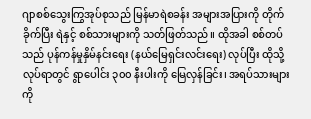ဂျာစစ်သွေးကြွအုပ်စုသည် မြန်မာရဲစခန်း အများအပြားကို တိုက်ခိုက်ပြီး ရဲနှင့် စစ်သားများကို သတ်ဖြတ်သည်။ ထိုအခါ စစ်တပ်သည် ပုန်ကန်မှုနှိမ်နင်းရေး (နယ်မြေရှင်းလင်းရေး) လုပ်ပြီး ထိုသို့လုပ်ရာတွင် ရွာပေါင်း ၃၀၀ နီးပါးကို မြေလှန်ခြင်း၊ အရပ်သားများကို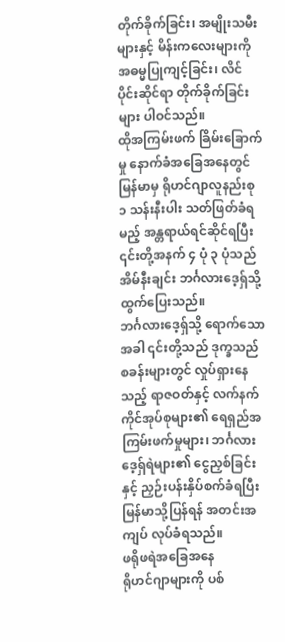တိုက်ခိုက်ခြင်း၊ အမျိုးသမီးများနှင့် မိန်းကလေးများကို အဓမ္မပြုကျင့်ခြင်း၊ လိင်ပိုင်းဆိုင်ရာ တိုက်ခိုက်ခြင်းများ ပါဝင်သည်။
ထိုအကြမ်းဖက် ခြိမ်းခြောက်မှု နောက်ခံအခြေအနေတွင် မြန်မာမှ ရိုဟင်ဂျာလူနည်းစု ၁ သန်းနီးပါး သတ်ဖြတ်ခံရမည့် အန္တရာယ်ရင်ဆိုင်ရပြီး ၎င်းတို့အနက် ၄ ပုံ ၃ ပုံသည် အိမ်နီးချင်း ဘင်္ဂလားဒေ့ရှ်သို့ ထွက်ပြေးသည်။
ဘင်္ဂလားဒေ့ရှ်သို့ ရောက်သောအခါ ၎င်းတို့သည် ဒုက္ခသည်စခန်းများတွင် လှုပ်ရှားနေသည့် ရာဇဝတ်နှင့် လက်နက်ကိုင်အုပ်စုများ၏ ရေရှည်အကြမ်းဖက်မှုများ၊ ဘင်္ဂလားဒေ့ရှ်ရဲများ၏ ငွေညှစ်ခြင်းနှင့် ညှဉ်းပန်းနှိပ်စက်ခံရပြီး မြန်မာသို့ပြန်ရန် အတင်းအကျပ် လုပ်ခံရသည်။
ဖရိုဖရဲအခြေအနေ
ရိုဟင်ဂျာများကို ပစ်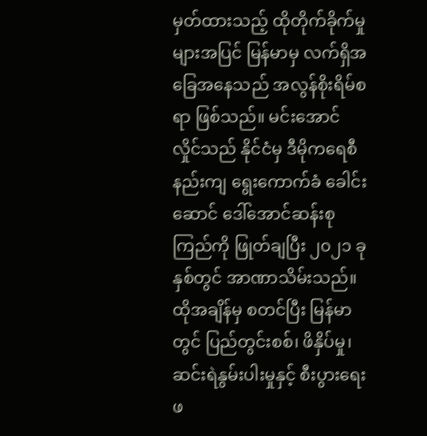မှတ်ထားသည့် ထိုတိုက်ခိုက်မှုများအပြင် မြန်မာမှ လက်ရှိအခြေအနေသည် အလွန်စိုးရိမ်စရာ ဖြစ်သည်။ မင်းအောင်လှိုင်သည် နိုင်ငံမှ ဒီမိုကရေစီနည်းကျ ရွေးကောက်ခံ ခေါင်းဆောင် ဒေါ်အောင်ဆန်းစုကြည်ကို ဖြုတ်ချပြီး ၂၀၂၁ ခုနှစ်တွင် အာဏာသိမ်းသည်။ ထိုအချိန်မှ စတင်ပြီး မြန်မာတွင် ပြည်တွင်းစစ်၊ ဖိနှိပ်မှု၊ ဆင်းရဲနွမ်းပါးမှုနှင့် စီးပွားရေး ဖ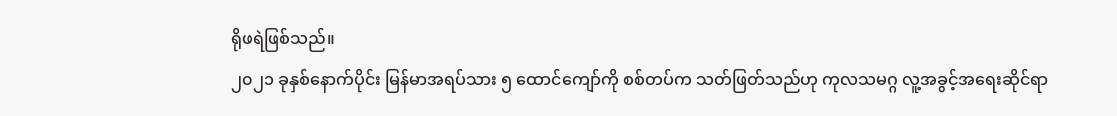ရိုဖရဲဖြစ်သည်။
၂၀၂၁ ခုနှစ်နောက်ပိုင်း မြန်မာအရပ်သား ၅ ထောင်ကျော်ကို စစ်တပ်က သတ်ဖြတ်သည်ဟု ကုလသမဂ္ဂ လူ့အခွင့်အရေးဆိုင်ရာ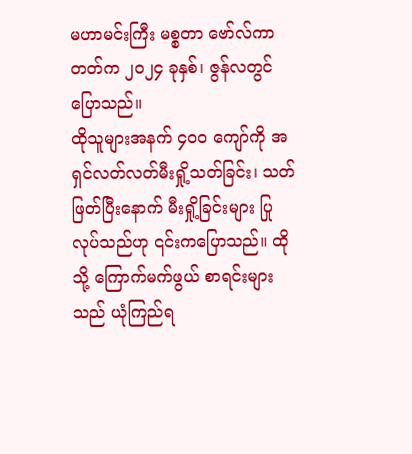မဟာမင်းကြီး မစ္စတာ ဗော်လ်ကာတတ်က ၂၀၂၄ ခုနှစ်၊ ဇွန်လတွင် ပြောသည်။
ထိုသူများအနက် ၄၀၀ ကျော်ကို အရှင်လတ်လတ်မီးရှို့သတ်ခြင်း၊ သတ်ဖြတ်ပြီးနောက် မီးရှို့ခြင်းများ ပြုလုပ်သည်ဟု ၎င်းကပြောသည်။ ထိုသို့ ကြောက်မက်ဖွယ် စာရင်းများသည် ယုံကြည်ရ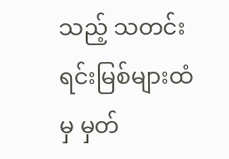သည့် သတင်းရင်းမြစ်များထံမှ မှတ်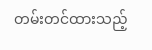တမ်းတင်ထားသည့်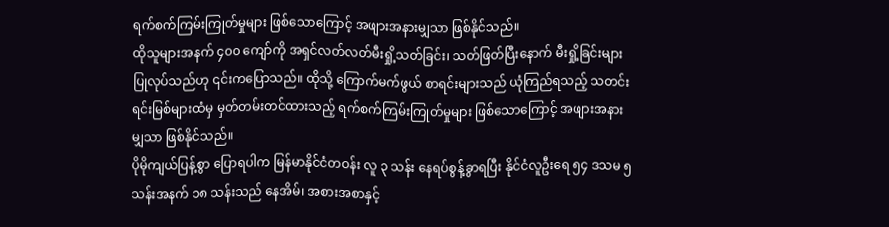ရက်စက်ကြမ်းကြုတ်မှုများ ဖြစ်သောကြောင့် အဖျားအနားမျှသာ ဖြစ်နိုင်သည်။
ထိုသူများအနက် ၄၀၀ ကျော်ကို အရှင်လတ်လတ်မီးရှို့သတ်ခြင်း၊ သတ်ဖြတ်ပြီးနောက် မီးရှို့ခြင်းများ ပြုလုပ်သည်ဟု ၎င်းကပြောသည်။ ထိုသို့ ကြောက်မက်ဖွယ် စာရင်းများသည် ယုံကြည်ရသည့် သတင်းရင်းမြစ်များထံမှ မှတ်တမ်းတင်ထားသည့် ရက်စက်ကြမ်းကြုတ်မှုများ ဖြစ်သောကြောင့် အဖျားအနားမျှသာ ဖြစ်နိုင်သည်။
ပိုမိုကျယ်ပြန့်စွာ ပြောရပါက မြန်မာနိုင်ငံတဝန်း လူ ၃ သန်း နေရပ်စွန့်ခွာရပြီး နိုင်ငံလူဦးရေ ၅၄ ဒသမ ၅ သန်းအနက် ၁၈ သန်းသည် နေအိမ်၊ အစားအစာနှင့်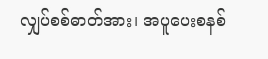လျှပ်စစ်ဓာတ်အား၊ အပူပေးစနစ်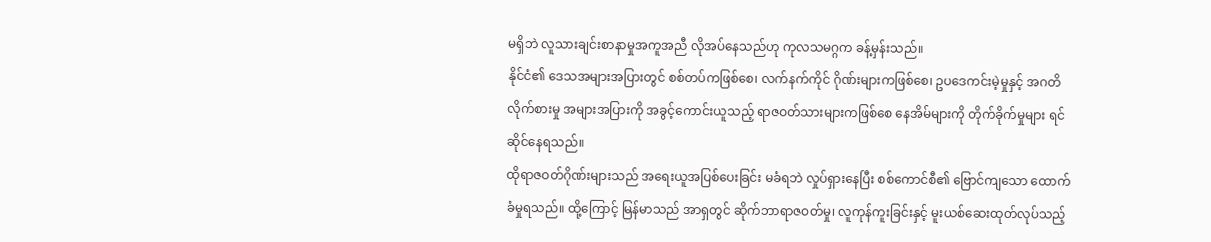မရှိဘဲ လူသားချင်းစာနာမှုအကူအညီ လိုအပ်နေသည်ဟု ကုလသမဂ္ဂက ခန့်မှန်းသည်။
နိုင်ငံ၏ ဒေသအများအပြားတွင် စစ်တပ်ကဖြစ်စေ၊ လက်နက်ကိုင် ဂိုဏ်းများကဖြစ်စေ၊ ဥပဒေကင်းမဲ့မှုနှင့် အဂတိလိုက်စားမှု အများအပြားကို အခွင့်ကောင်းယူသည့် ရာဇဝတ်သားများကဖြစ်စေ နေအိမ်များကို တိုက်ခိုက်မှုများ ရင်ဆိုင်နေရသည်။
ထိုရာဇဝတ်ဂိုဏ်းများသည် အရေးယူအပြစ်ပေးခြင်း မခံရဘဲ လှုပ်ရှားနေပြီး စစ်ကောင်စီ၏ ဗြောင်ကျသော ထောက်ခံမှုရသည်။ ထို့ကြောင့် မြန်မာသည် အာရှတွင် ဆိုက်ဘာရာဇဝတ်မှု၊ လူကုန်ကူးခြင်းနှင့် မူးယစ်ဆေးထုတ်လုပ်သည့်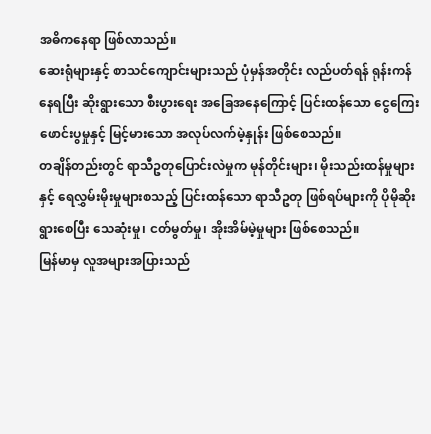အဓိကနေရာ ဖြစ်လာသည်။
ဆေးရုံများနှင့် စာသင်ကျောင်းများသည် ပုံမှန်အတိုင်း လည်ပတ်ရန် ရုန်းကန်နေရပြီး ဆိုးရွားသော စီးပွားရေး အခြေအနေကြောင့် ပြင်းထန်သော ငွေကြေးဖောင်းပွမှုနှင့် မြင့်မားသော အလုပ်လက်မဲ့နှုန်း ဖြစ်စေသည်။
တချိန်တည်းတွင် ရာသီဥတုပြောင်းလဲမှုက မုန်တိုင်းများ၊ မိုးသည်းထန်မှုများနှင့် ရေလွှမ်းမိုးမှုများစသည့် ပြင်းထန်သော ရာသီဥတု ဖြစ်ရပ်များကို ပိုမိုဆိုးရွားစေပြီး သေဆုံးမှု၊ ငတ်မွတ်မှု၊ အိုးအိမ်မဲ့မှုများ ဖြစ်စေသည်။
မြန်မာမှ လူအများအပြားသည်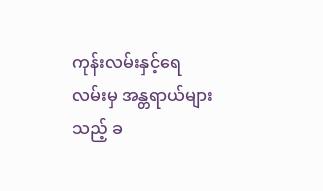ကုန်းလမ်းနှင့်ရေလမ်းမှ အန္တရာယ်များသည့် ခ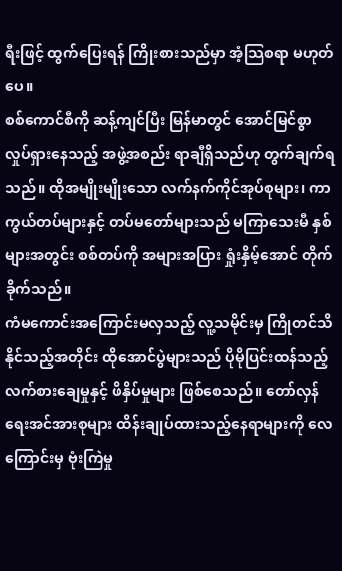ရီးဖြင့် ထွက်ပြေးရန် ကြိုးစားသည်မှာ အံ့သြစရာ မဟုတ်ပေ။
စစ်ကောင်စီကို ဆန့်ကျင်ပြီး မြန်မာတွင် အောင်မြင်စွာ လှုပ်ရှားနေသည့် အဖွဲ့အစည်း ရာချီရှိသည်ဟု တွက်ချက်ရသည်။ ထိုအမျိုးမျိုးသော လက်နက်ကိုင်အုပ်စုများ၊ ကာကွယ်တပ်များနှင့် တပ်မတော်များသည် မကြာသေးမီ နှစ်များအတွင်း စစ်တပ်ကို အများအပြား ရှုံးနှိမ့်အောင် တိုက်ခိုက်သည်။
ကံမကောင်းအကြောင်းမလှသည့် လူ့သမိုင်းမှ ကြိုတင်သိနိုင်သည့်အတိုင်း ထိုအောင်ပွဲများသည် ပိုမိုပြင်းထန်သည့် လက်စားချေမှုနှင့် ဖိနှိပ်မှုများ ဖြစ်စေသည်။ တော်လှန်ရေးအင်အားစုများ ထိန်းချုပ်ထားသည့်နေရာများကို လေကြောင်းမှ ဗုံးကြဲမှု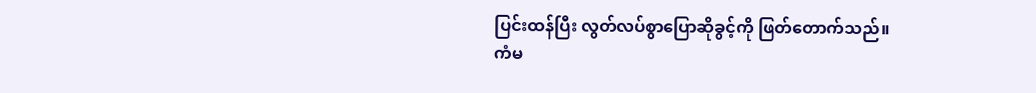ပြင်းထန်ပြီး လွတ်လပ်စွာပြောဆိုခွင့်ကို ဖြတ်တောက်သည်။
ကံမ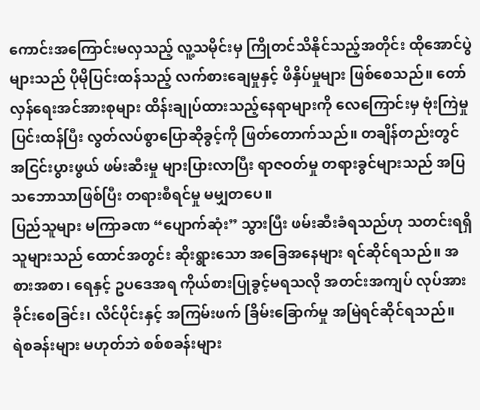ကောင်းအကြောင်းမလှသည့် လူ့သမိုင်းမှ ကြိုတင်သိနိုင်သည့်အတိုင်း ထိုအောင်ပွဲများသည် ပိုမိုပြင်းထန်သည့် လက်စားချေမှုနှင့် ဖိနှိပ်မှုများ ဖြစ်စေသည်။ တော်လှန်ရေးအင်အားစုများ ထိန်းချုပ်ထားသည့်နေရာများကို လေကြောင်းမှ ဗုံးကြဲမှု ပြင်းထန်ပြီး လွတ်လပ်စွာပြောဆိုခွင့်ကို ဖြတ်တောက်သည်။ တချိန်တည်းတွင် အငြင်းပွားဖွယ် ဖမ်းဆီးမှု များပြားလာပြီး ရာဇဝတ်မှု တရားခွင်များသည် အပြသဘောသာဖြစ်ပြီး တရားစီရင်မှု မမျှတပေ။
ပြည်သူများ မကြာခဏ “ပျောက်ဆုံး” သွားပြီး ဖမ်းဆီးခံရသည်ဟု သတင်းရရှိသူများသည် ထောင်အတွင်း ဆိုးရွားသော အခြေအနေများ ရင်ဆိုင်ရသည်။ အစားအစာ၊ ရေနှင့် ဥပဒေအရ ကိုယ်စားပြုခွင့်မရသလို အတင်းအကျပ် လုပ်အားခိုင်းစေခြင်း၊ လိင်ပိုင်းနှင့် အကြမ်းဖက် ခြိမ်းခြောက်မှု အမြဲရင်ဆိုင်ရသည်။
ရဲစခန်းများ မဟုတ်ဘဲ စစ်စခန်းများ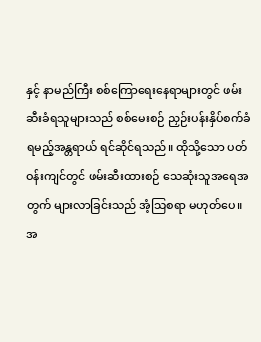နှင့် နာမည်ကြီး စစ်ကြောရေးနေရာများတွင် ဖမ်းဆီးခံရသူများသည် စစ်မေးစဉ် ညှဉ်းပန်းနှိပ်စက်ခံရမည့်အန္တရာယ် ရင်ဆိုင်ရသည်။ ထိုသို့သော ပတ်ဝန်းကျင်တွင် ဖမ်းဆီးထားစဉ် သေဆုံးသူအရေအတွက် များလာခြင်းသည် အံ့သြစရာ မဟုတ်ပေ။
အ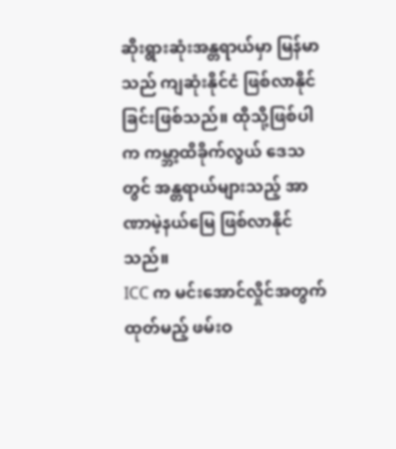ဆိုးရွားဆုံးအန္တရာယ်မှာ မြန်မာသည် ကျဆုံးနိုင်ငံ ဖြစ်လာနိုင်ခြင်းဖြစ်သည်။ ထိုသို့ဖြစ်ပါက ကမ္ဘာ့ထိခိုက်လွယ် ဒေသတွင် အန္တရာယ်များသည့် အာဏာမဲ့နယ်မြေ ဖြစ်လာနိုင်သည်။
ICC က မင်းအောင်လှိုင်အတွက် ထုတ်မည့် ဖမ်းဝ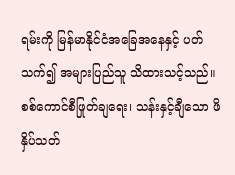ရမ်းကို မြန်မာနိုင်ငံအခြေအနေနှင့် ပတ်သက်၍ အများပြည်သူ သိထားသင့်သည်။ စစ်ကောင်စီဖြုတ်ချရေး၊ သန်းနှင့်ချီသော ဖိနှိပ်သတ်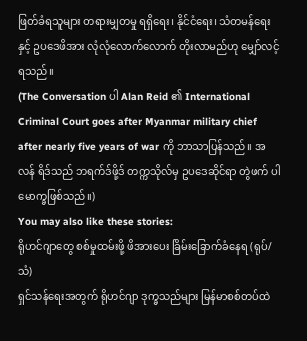ဖြတ်ခံရသူများ တရားမျှတမှု ရရှိရေး၊ နိုင်ငံရေး၊ သံတမန်ရေးနှင့် ဥပဒေဖိအား လုံလုံလောက်လောက် တိုးလာမည်ဟု မျှော်လင့်ရသည်။
(The Conversation ပါ Alan Reid ၏ International Criminal Court goes after Myanmar military chief after nearly five years of war ကို ဘာသာပြန်သည်။ အလန် ရိဒ်သည် ဘရက်ဒ်ဖို့ဒ် တက္ကသိုလ်မှ ဥပဒေဆိုင်ရာ တွဲဖက် ပါမောက္ခဖြစ်သည်။)
You may also like these stories:
ရိုဟင်ဂျာတွေ စစ်မှုထမ်းဖို့ ဖိအားပေး ခြိမ်းခြောက်ခံနေရ (ရုပ်/သံ)
ရှင်သန်ရေးအတွက် ရိုဟင်ဂျာ ဒုက္ခသည်များ မြန်မာစစ်တပ်ထဲ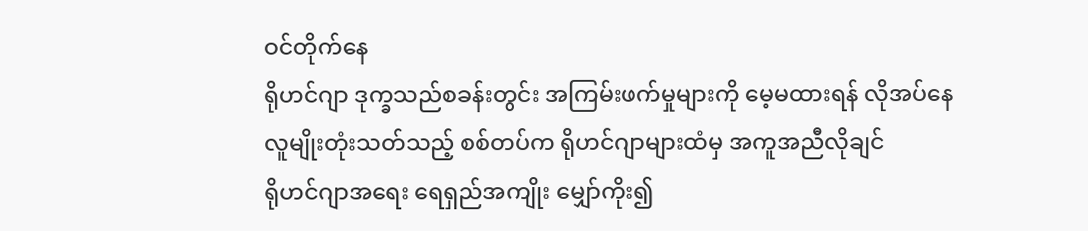ဝင်တိုက်နေ
ရိုဟင်ဂျာ ဒုက္ခသည်စခန်းတွင်း အကြမ်းဖက်မှုများကို မေ့မထားရန် လိုအပ်နေ
လူမျိုးတုံးသတ်သည့် စစ်တပ်က ရိုဟင်ဂျာများထံမှ အကူအညီလိုချင်
ရိုဟင်ဂျာအရေး ရေရှည်အကျိုး မျှော်ကိုး၍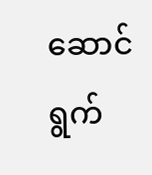ဆောင်ရွက်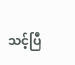သင့်ပြီ